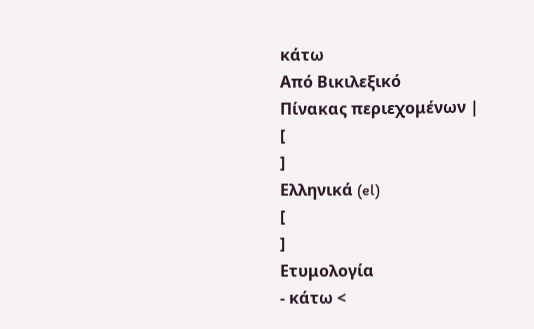κάτω
Από Βικιλεξικό
Πίνακας περιεχομένων |
[
]
Ελληνικά (el)
[
]
Ετυμολογία
- κάτω <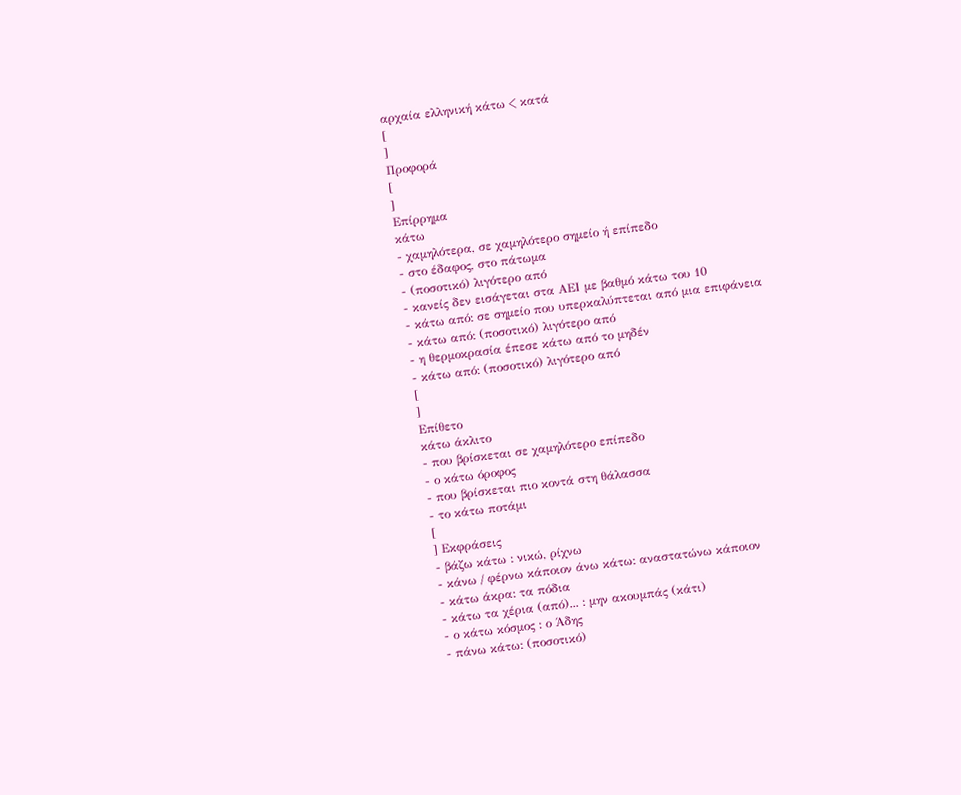αρχαία ελληνική κάτω < κατά
[
]
Προφορά
[
]
Επίρρημα
κάτω
- χαμηλότερα, σε χαμηλότερο σημείο ή επίπεδο
- στο έδαφος, στο πάτωμα
- (ποσοτικό) λιγότερο από
- κανείς δεν εισάγεται στα ΑΕΙ με βαθμό κάτω του 10
- κάτω από: σε σημείο που υπερκαλύπτεται από μια επιφάνεια
- κάτω από: (ποσοτικό) λιγότερο από
- η θερμοκρασία έπεσε κάτω από το μηδέν
- κάτω από: (ποσοτικό) λιγότερο από
[
]
Επίθετο
κάτω άκλιτο
- που βρίσκεται σε χαμηλότερο επίπεδο
- ο κάτω όροφος
- που βρίσκεται πιο κοντά στη θάλασσα
- το κάτω ποτάμι
[
] Εκφράσεις
- βάζω κάτω : νικώ, ρίχνω
- κάνω / φέρνω κάποιον άνω κάτω: αναστατώνω κάποιον
- κάτω άκρα: τα πόδια
- κάτω τα χέρια (από)... : μην ακουμπάς (κάτι)
- ο κάτω κόσμος : ο Άδης
- πάνω κάτω: (ποσοτικό)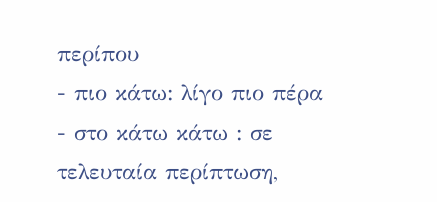περίπου
- πιο κάτω: λίγο πιο πέρα
- στο κάτω κάτω : σε τελευταία περίπτωση,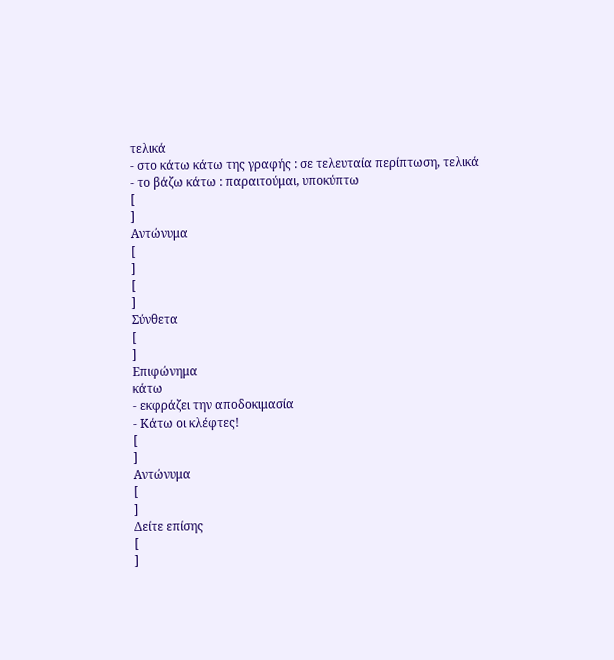τελικά
- στο κάτω κάτω της γραφής : σε τελευταία περίπτωση, τελικά
- το βάζω κάτω : παραιτούμαι, υποκύπτω
[
]
Αντώνυμα
[
]
[
]
Σύνθετα
[
]
Επιφώνημα
κάτω
- εκφράζει την αποδοκιμασία
- Κάτω οι κλέφτες!
[
]
Αντώνυμα
[
]
Δείτε επίσης
[
]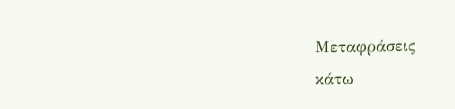Μεταφράσεις
κάτω